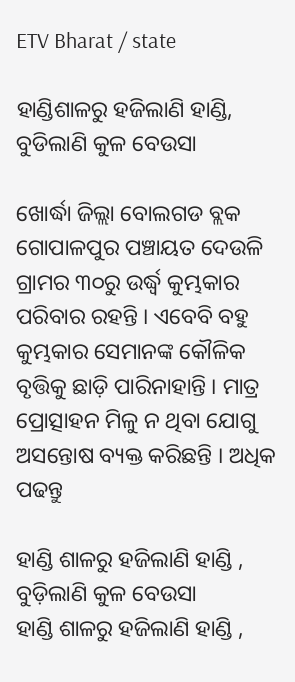ETV Bharat / state

ହାଣ୍ଡିଶାଳରୁ ହଜିଲାଣି ହାଣ୍ଡି, ବୁଡିଲାଣି କୁଳ ବେଉସା

ଖୋର୍ଦ୍ଧା ଜିଲ୍ଲା ବୋଲଗଡ ବ୍ଲକ ଗୋପାଳପୁର ପଞ୍ଚାୟତ ଦେଉଳି ଗ୍ରାମର ୩୦ରୁ ଉର୍ଦ୍ଧ୍ବ କୁମ୍ଭକାର ପରିବାର ରହନ୍ତି । ଏବେବି ବହୁ କୁମ୍ଭକାର ସେମାନଙ୍କ କୌଳିକ ବୃତ୍ତିକୁ ଛାଡ଼ି ପାରିନାହାନ୍ତି । ମାତ୍ର ପ୍ରୋତ୍ସାହନ ମିଳୁ ନ ଥିବା ଯୋଗୁ ଅସନ୍ତୋଷ ବ୍ୟକ୍ତ କରିଛନ୍ତି । ଅଧିକ ପଢନ୍ତୁ

ହାଣ୍ଡି ଶାଳରୁ ହଜିଲାଣି ହାଣ୍ଡି , ବୁଡ଼ିଲାଣି କୁଳ ବେଉସା
ହାଣ୍ଡି ଶାଳରୁ ହଜିଲାଣି ହାଣ୍ଡି ,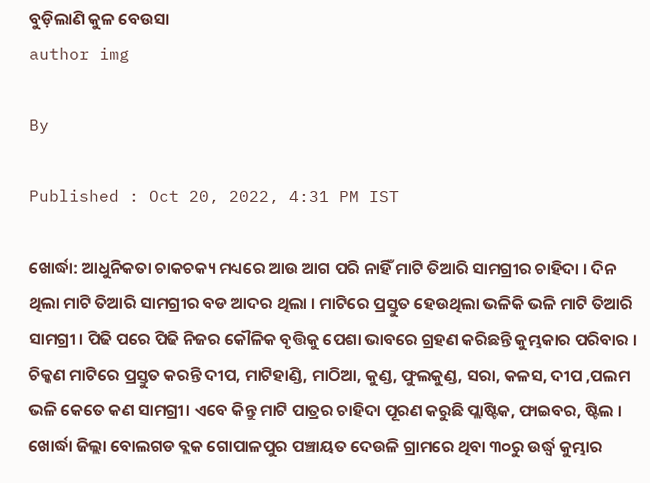ବୁଡ଼ିଲାଣି କୁଳ ବେଉସା
author img

By

Published : Oct 20, 2022, 4:31 PM IST

ଖୋର୍ଦ୍ଧା: ଆଧୁନିକତା ଚାକଚକ୍ୟ ମଧ୍ୟରେ ଆଉ ଆଗ ପରି ନାହିଁ ମାଟି ତିଆରି ସାମଗ୍ରୀର ଚାହିଦା । ଦିନ ଥିଲା ମାଟି ତିଆରି ସାମଗ୍ରୀର ବଡ ଆଦର ଥିଲା । ମାଟିରେ ପ୍ରସ୍ତୁତ ହେଉଥିଲା ଭଳିକି ଭଳି ମାଟି ତିଆରି ସାମଗ୍ରୀ । ପିଢି ପରେ ପିଢି ନିଜର କୌଳିକ ବୃତ୍ତିକୁ ପେଶା ଭାବରେ ଗ୍ରହଣ କରିଛନ୍ତି କୁମ୍ଭକାର ପରିବାର । ଚିକ୍କଣ ମାଟିରେ ପ୍ରସ୍ତୁତ କରନ୍ତି ଦୀପ, ମାଟିହାଣ୍ଡି, ମାଠିଆ, କୁଣ୍ଡ, ଫୁଲକୁଣ୍ଡ, ସରା, କଳସ, ଦୀପ ,ପଲମ ଭଳି କେତେ କଣ ସାମଗ୍ରୀ। ଏବେ କିନ୍ତୁ ମାଟି ପାତ୍ରର ଚାହିଦା ପୂରଣ କରୁଛି ପ୍ଲାଷ୍ଟିକ, ଫାଇବର, ଷ୍ଟିଲ । ଖୋର୍ଦ୍ଧା ଜିଲ୍ଲା ବୋଲଗଡ ବ୍ଲକ ଗୋପାଳପୁର ପଞ୍ଚାୟତ ଦେଉଳି ଗ୍ରାମରେ ଥିବା ୩୦ରୁ ଉର୍ଦ୍ଧ୍ବ କୁମ୍ଭାର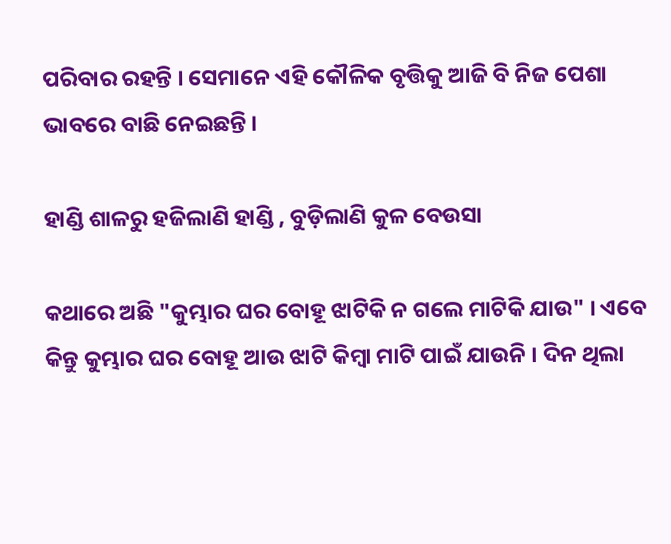ପରିବାର ରହନ୍ତି । ସେମାନେ ଏହି କୌଳିକ ବୃତ୍ତିକୁ ଆଜି ବି ନିଜ ପେଶା ଭାବରେ ବାଛି ନେଇଛନ୍ତି ।

ହାଣ୍ଡି ଶାଳରୁ ହଜିଲାଣି ହାଣ୍ଡି , ବୁଡ଼ିଲାଣି କୁଳ ବେଉସା

କଥାରେ ଅଛି "କୁମ୍ଭାର ଘର ବୋହୂ ଝାଟିକି ନ ଗଲେ ମାଟିକି ଯାଉ" । ଏବେ କିନ୍ତୁ କୁମ୍ଭାର ଘର ବୋହୂ ଆଉ ଝାଟି କିମ୍ବା ମାଟି ପାଇଁ ଯାଉନି । ଦିନ ଥିଲା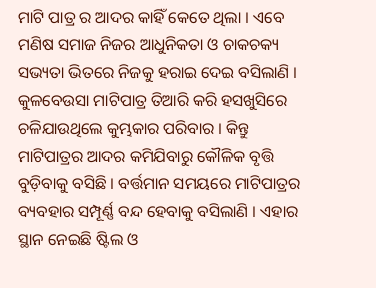ମାଟି ପାତ୍ର ର ଆଦର କାହିଁ କେତେ ଥିଲା । ଏବେ ମଣିଷ ସମାଜ ନିଜର ଆଧୁନିକତା ଓ ଚାକଚକ୍ୟ ସଭ୍ୟତା ଭିତରେ ନିଜକୁ ହରାଇ ଦେଇ ବସିଲାଣି । କୁଳବେଉସା ମାଟିପାତ୍ର ତିଆରି କରି ହସଖୁସିରେ ଚଳିଯାଉଥିଲେ କୁମ୍ଭକାର ପରିବାର । କିନ୍ତୁ ମାଟିପାତ୍ରର ଆଦର କମିଯିବାରୁ କୌଳିକ ବୃତ୍ତି ବୁଡ଼ିବାକୁ ବସିଛି । ବର୍ତ୍ତମାନ ସମୟରେ ମାଟିପାତ୍ରର ବ୍ୟବହାର ସମ୍ପୂର୍ଣ୍ଣ ବନ୍ଦ ହେବାକୁ ବସିଲାଣି । ଏହାର ସ୍ଥାନ ନେଇଛି ଷ୍ଟିଲ ଓ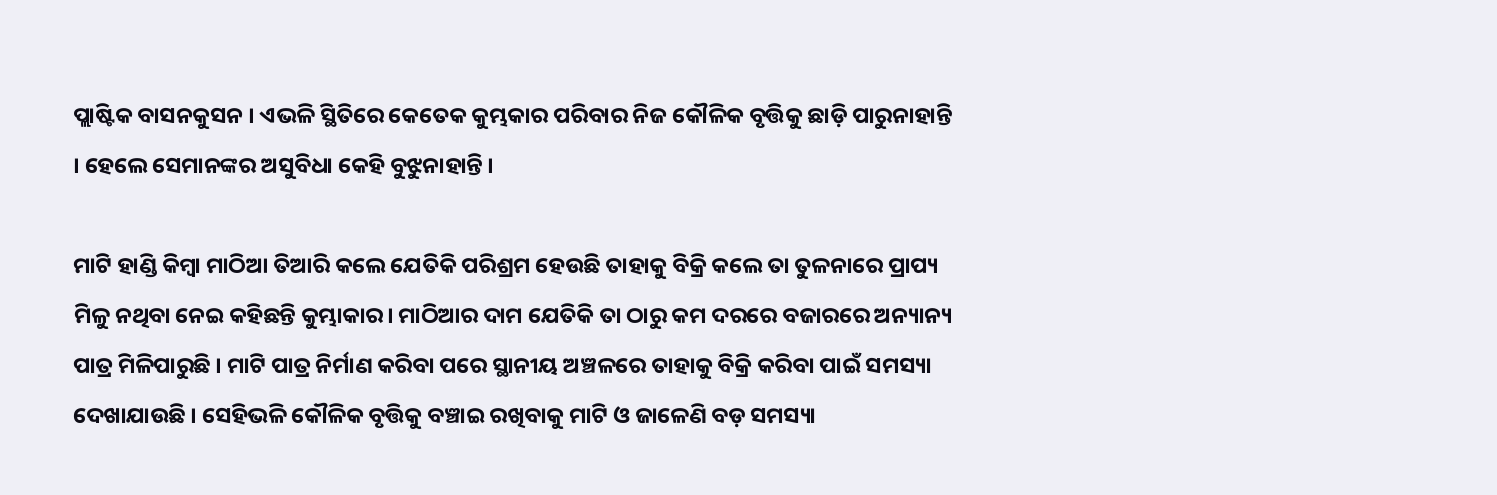ପ୍ଲାଷ୍ଟିକ ବାସନକୁସନ । ଏଭଳି ସ୍ଥିତିରେ କେତେକ କୁମ୍ଭକାର ପରିବାର ନିଜ କୌଳିକ ବୃତ୍ତିକୁ ଛାଡ଼ି ପାରୁନାହାନ୍ତି । ହେଲେ ସେମାନଙ୍କର ଅସୁବିଧା କେହି ବୁଝୁନାହାନ୍ତି ।

ମାଟି ହାଣ୍ଡି କିମ୍ବା ମାଠିଆ ତିଆରି କଲେ ଯେତିକି ପରିଶ୍ରମ ହେଉଛି ତାହାକୁ ବିକ୍ରି କଲେ ତା ତୁଳନାରେ ପ୍ରାପ୍ୟ ମିଳୁ ନଥିବା ନେଇ କହିଛନ୍ତି କୁମ୍ଭାକାର। ମାଠିଆର ଦାମ ଯେତିକି ତା ଠାରୁ କମ ଦରରେ ବଜାରରେ ଅନ୍ୟାନ୍ୟ ପାତ୍ର ମିଳିପାରୁଛି । ମାଟି ପାତ୍ର ନିର୍ମାଣ କରିବା ପରେ ସ୍ଥାନୀୟ ଅଞ୍ଚଳରେ ତାହାକୁ ବିକ୍ରି କରିବା ପାଇଁ ସମସ୍ୟା ଦେଖାଯାଉଛି । ସେହିଭଳି କୌଳିକ ବୃତ୍ତିକୁ ବଞ୍ଚାଇ ରଖିବାକୁ ମାଟି ଓ ଜାଳେଣି ବଡ଼ ସମସ୍ୟା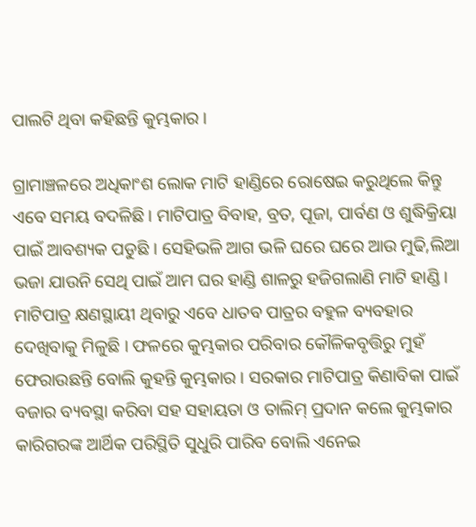ପାଲଟି ଥିବା କହିଛନ୍ତି କୁମ୍ଭକାର ।

ଗ୍ରାମାଞ୍ଚଳରେ ଅଧିକାଂଶ ଲୋକ ମାଟି ହାଣ୍ଡିରେ ରୋଷେଇ କରୁଥିଲେ କିନ୍ତୁ ଏବେ ସମୟ ବଦଳିଛି । ମାଟିପାତ୍ର ବିବାହ, ବ୍ରତ, ପୂଜା, ପାର୍ବଣ ଓ ଶୁଦ୍ଧିକ୍ରିୟା ପାଇଁ ଆବଶ୍ୟକ ପଡୁଛି । ସେହିଭଳି ଆଗ ଭଳି ଘରେ ଘରେ ଆଉ ମୁଢି,ଲିଆ ଭଜା ଯାଉନି ସେଥି ପାଇଁ ଆମ ଘର ହାଣ୍ଡି ଶାଳରୁ ହଜିଗଲାଣି ମାଟି ହାଣ୍ଡି । ମାଟିପାତ୍ର କ୍ଷଣସ୍ଥାୟୀ ଥିବାରୁ ଏବେ ଧାତବ ପାତ୍ରର ବହୁଳ ବ୍ୟବହାର ଦେଖିବାକୁ ମିଳୁଛି । ଫଳରେ କୁମ୍ଭକାର ପରିବାର କୌଳିକବୃତ୍ତିରୁ ମୁହଁ ଫେରାଉଛନ୍ତି ବୋଲି କୁହନ୍ତି କୁମ୍ଭକାର । ସରକାର ମାଟିପାତ୍ର କିଣାବିକା ପାଇଁ ବଜାର ବ୍ୟବସ୍ଥା କରିବା ସହ ସହାୟତା ଓ ତାଲିମ୍‌ ପ୍ରଦାନ କଲେ କୁମ୍ଭକାର କାରିଗରଙ୍କ ଆର୍ଥିକ ପରିସ୍ଥିତି ସୁଧୁରି ପାରିବ ବୋଲି ଏନେଇ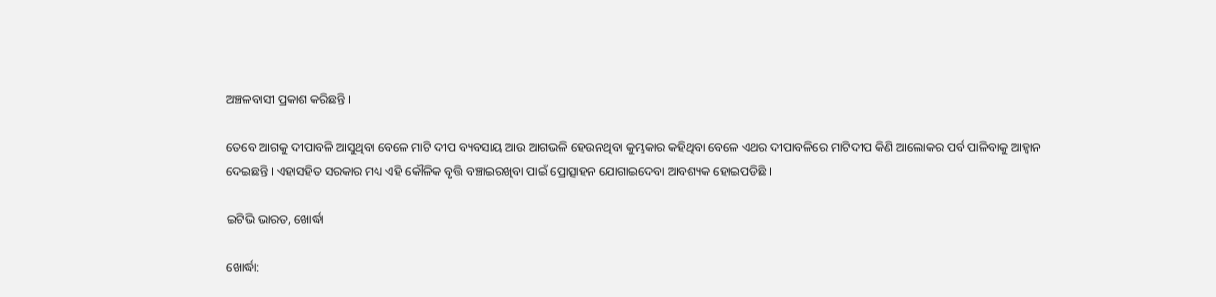ଅଞ୍ଚଳବାସୀ ପ୍ରକାଶ କରିଛନ୍ତି ।

ତେବେ ଆଗକୁ ଦୀପାବଳି ଆସୁଥିବା ବେଳେ ମାଟି ଦୀପ ବ୍ୟବସାୟ ଆଉ ଆଗଭଳି ହେଉନଥିବା କୁମ୍ଭକାର କହିଥିବା ବେଳେ ଏଥର ଦୀପାବଳିରେ ମାଟିଦୀପ କିଣି ଆଲୋକର ପର୍ବ ପାଳିବାକୁ ଆହ୍ୱାନ ଦେଇଛନ୍ତି । ଏହାସହିତ ସରକାର ମଧ୍ୟ ଏହି କୌଳିକ ବୃତ୍ତି ବଞ୍ଚାଇରଖିବା ପାଇଁ ପ୍ରୋତ୍ସାହନ ଯୋଗାଇଦେବା ଆବଶ୍ୟକ ହୋଇପଡିଛି ।

ଇଟିଭି ଭାରତ, ଖୋର୍ଦ୍ଧା

ଖୋର୍ଦ୍ଧା: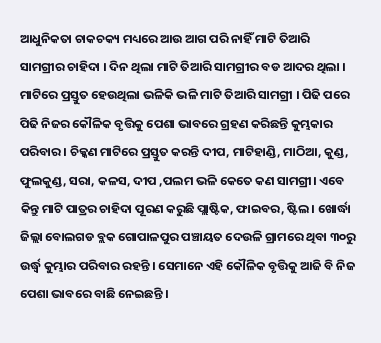ଆଧୁନିକତା ଚାକଚକ୍ୟ ମଧ୍ୟରେ ଆଉ ଆଗ ପରି ନାହିଁ ମାଟି ତିଆରି ସାମଗ୍ରୀର ଚାହିଦା । ଦିନ ଥିଲା ମାଟି ତିଆରି ସାମଗ୍ରୀର ବଡ ଆଦର ଥିଲା । ମାଟିରେ ପ୍ରସ୍ତୁତ ହେଉଥିଲା ଭଳିକି ଭଳି ମାଟି ତିଆରି ସାମଗ୍ରୀ । ପିଢି ପରେ ପିଢି ନିଜର କୌଳିକ ବୃତ୍ତିକୁ ପେଶା ଭାବରେ ଗ୍ରହଣ କରିଛନ୍ତି କୁମ୍ଭକାର ପରିବାର । ଚିକ୍କଣ ମାଟିରେ ପ୍ରସ୍ତୁତ କରନ୍ତି ଦୀପ, ମାଟିହାଣ୍ଡି, ମାଠିଆ, କୁଣ୍ଡ, ଫୁଲକୁଣ୍ଡ, ସରା, କଳସ, ଦୀପ ,ପଲମ ଭଳି କେତେ କଣ ସାମଗ୍ରୀ। ଏବେ କିନ୍ତୁ ମାଟି ପାତ୍ରର ଚାହିଦା ପୂରଣ କରୁଛି ପ୍ଲାଷ୍ଟିକ, ଫାଇବର, ଷ୍ଟିଲ । ଖୋର୍ଦ୍ଧା ଜିଲ୍ଲା ବୋଲଗଡ ବ୍ଲକ ଗୋପାଳପୁର ପଞ୍ଚାୟତ ଦେଉଳି ଗ୍ରାମରେ ଥିବା ୩୦ରୁ ଉର୍ଦ୍ଧ୍ବ କୁମ୍ଭାର ପରିବାର ରହନ୍ତି । ସେମାନେ ଏହି କୌଳିକ ବୃତ୍ତିକୁ ଆଜି ବି ନିଜ ପେଶା ଭାବରେ ବାଛି ନେଇଛନ୍ତି ।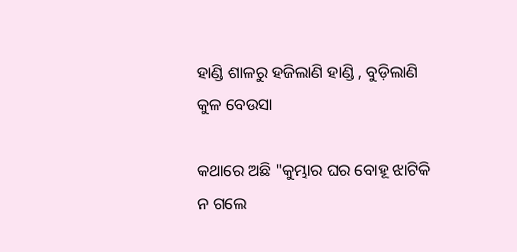ହାଣ୍ଡି ଶାଳରୁ ହଜିଲାଣି ହାଣ୍ଡି , ବୁଡ଼ିଲାଣି କୁଳ ବେଉସା

କଥାରେ ଅଛି "କୁମ୍ଭାର ଘର ବୋହୂ ଝାଟିକି ନ ଗଲେ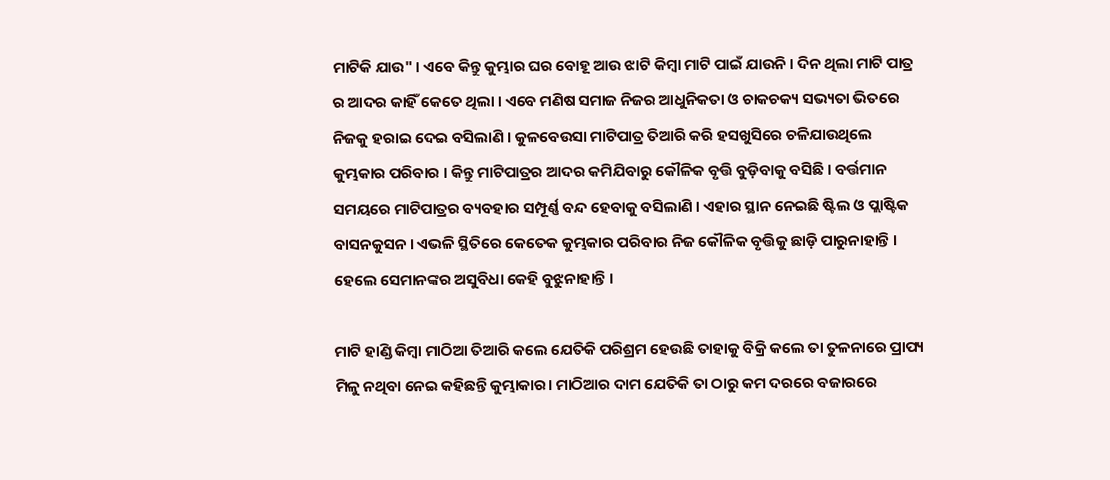ମାଟିକି ଯାଉ" । ଏବେ କିନ୍ତୁ କୁମ୍ଭାର ଘର ବୋହୂ ଆଉ ଝାଟି କିମ୍ବା ମାଟି ପାଇଁ ଯାଉନି । ଦିନ ଥିଲା ମାଟି ପାତ୍ର ର ଆଦର କାହିଁ କେତେ ଥିଲା । ଏବେ ମଣିଷ ସମାଜ ନିଜର ଆଧୁନିକତା ଓ ଚାକଚକ୍ୟ ସଭ୍ୟତା ଭିତରେ ନିଜକୁ ହରାଇ ଦେଇ ବସିଲାଣି । କୁଳବେଉସା ମାଟିପାତ୍ର ତିଆରି କରି ହସଖୁସିରେ ଚଳିଯାଉଥିଲେ କୁମ୍ଭକାର ପରିବାର । କିନ୍ତୁ ମାଟିପାତ୍ରର ଆଦର କମିଯିବାରୁ କୌଳିକ ବୃତ୍ତି ବୁଡ଼ିବାକୁ ବସିଛି । ବର୍ତ୍ତମାନ ସମୟରେ ମାଟିପାତ୍ରର ବ୍ୟବହାର ସମ୍ପୂର୍ଣ୍ଣ ବନ୍ଦ ହେବାକୁ ବସିଲାଣି । ଏହାର ସ୍ଥାନ ନେଇଛି ଷ୍ଟିଲ ଓ ପ୍ଲାଷ୍ଟିକ ବାସନକୁସନ । ଏଭଳି ସ୍ଥିତିରେ କେତେକ କୁମ୍ଭକାର ପରିବାର ନିଜ କୌଳିକ ବୃତ୍ତିକୁ ଛାଡ଼ି ପାରୁନାହାନ୍ତି । ହେଲେ ସେମାନଙ୍କର ଅସୁବିଧା କେହି ବୁଝୁନାହାନ୍ତି ।

ମାଟି ହାଣ୍ଡି କିମ୍ବା ମାଠିଆ ତିଆରି କଲେ ଯେତିକି ପରିଶ୍ରମ ହେଉଛି ତାହାକୁ ବିକ୍ରି କଲେ ତା ତୁଳନାରେ ପ୍ରାପ୍ୟ ମିଳୁ ନଥିବା ନେଇ କହିଛନ୍ତି କୁମ୍ଭାକାର। ମାଠିଆର ଦାମ ଯେତିକି ତା ଠାରୁ କମ ଦରରେ ବଜାରରେ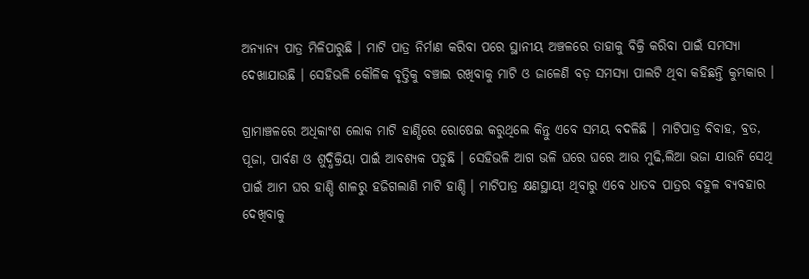ଅନ୍ୟାନ୍ୟ ପାତ୍ର ମିଳିପାରୁଛି । ମାଟି ପାତ୍ର ନିର୍ମାଣ କରିବା ପରେ ସ୍ଥାନୀୟ ଅଞ୍ଚଳରେ ତାହାକୁ ବିକ୍ରି କରିବା ପାଇଁ ସମସ୍ୟା ଦେଖାଯାଉଛି । ସେହିଭଳି କୌଳିକ ବୃତ୍ତିକୁ ବଞ୍ଚାଇ ରଖିବାକୁ ମାଟି ଓ ଜାଳେଣି ବଡ଼ ସମସ୍ୟା ପାଲଟି ଥିବା କହିଛନ୍ତି କୁମ୍ଭକାର ।

ଗ୍ରାମାଞ୍ଚଳରେ ଅଧିକାଂଶ ଲୋକ ମାଟି ହାଣ୍ଡିରେ ରୋଷେଇ କରୁଥିଲେ କିନ୍ତୁ ଏବେ ସମୟ ବଦଳିଛି । ମାଟିପାତ୍ର ବିବାହ, ବ୍ରତ, ପୂଜା, ପାର୍ବଣ ଓ ଶୁଦ୍ଧିକ୍ରିୟା ପାଇଁ ଆବଶ୍ୟକ ପଡୁଛି । ସେହିଭଳି ଆଗ ଭଳି ଘରେ ଘରେ ଆଉ ମୁଢି,ଲିଆ ଭଜା ଯାଉନି ସେଥି ପାଇଁ ଆମ ଘର ହାଣ୍ଡି ଶାଳରୁ ହଜିଗଲାଣି ମାଟି ହାଣ୍ଡି । ମାଟିପାତ୍ର କ୍ଷଣସ୍ଥାୟୀ ଥିବାରୁ ଏବେ ଧାତବ ପାତ୍ରର ବହୁଳ ବ୍ୟବହାର ଦେଖିବାକୁ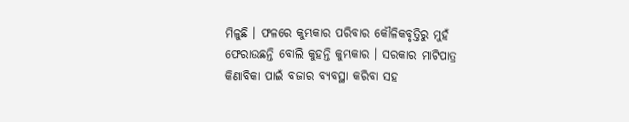ମିଳୁଛି । ଫଳରେ କୁମ୍ଭକାର ପରିବାର କୌଳିକବୃତ୍ତିରୁ ମୁହଁ ଫେରାଉଛନ୍ତି ବୋଲି କୁହନ୍ତି କୁମ୍ଭକାର । ସରକାର ମାଟିପାତ୍ର କିଣାବିକା ପାଇଁ ବଜାର ବ୍ୟବସ୍ଥା କରିବା ସହ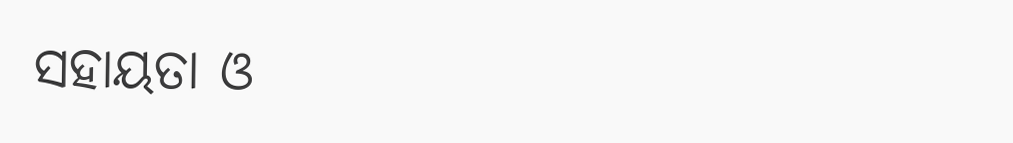ସହାୟତା ଓ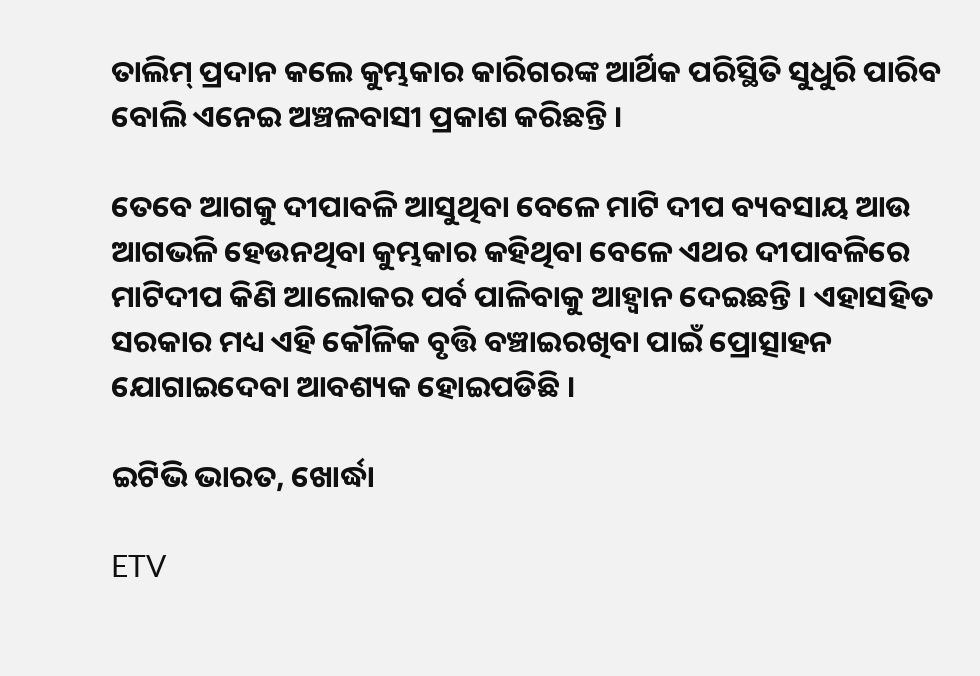ତାଲିମ୍‌ ପ୍ରଦାନ କଲେ କୁମ୍ଭକାର କାରିଗରଙ୍କ ଆର୍ଥିକ ପରିସ୍ଥିତି ସୁଧୁରି ପାରିବ ବୋଲି ଏନେଇ ଅଞ୍ଚଳବାସୀ ପ୍ରକାଶ କରିଛନ୍ତି ।

ତେବେ ଆଗକୁ ଦୀପାବଳି ଆସୁଥିବା ବେଳେ ମାଟି ଦୀପ ବ୍ୟବସାୟ ଆଉ ଆଗଭଳି ହେଉନଥିବା କୁମ୍ଭକାର କହିଥିବା ବେଳେ ଏଥର ଦୀପାବଳିରେ ମାଟିଦୀପ କିଣି ଆଲୋକର ପର୍ବ ପାଳିବାକୁ ଆହ୍ୱାନ ଦେଇଛନ୍ତି । ଏହାସହିତ ସରକାର ମଧ୍ୟ ଏହି କୌଳିକ ବୃତ୍ତି ବଞ୍ଚାଇରଖିବା ପାଇଁ ପ୍ରୋତ୍ସାହନ ଯୋଗାଇଦେବା ଆବଶ୍ୟକ ହୋଇପଡିଛି ।

ଇଟିଭି ଭାରତ, ଖୋର୍ଦ୍ଧା

ETV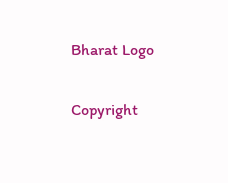Bharat Logo

Copyright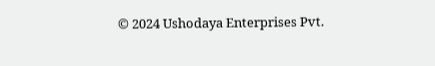© 2024 Ushodaya Enterprises Pvt.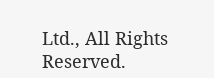Ltd., All Rights Reserved.